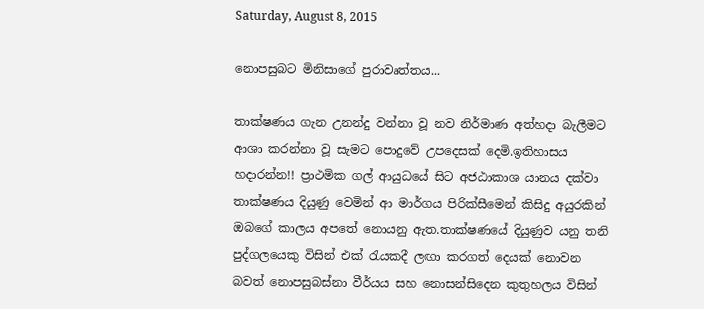Saturday, August 8, 2015

නොපසුබට මිනිසාගේ පුරාවෘත්තය...

තාක්ෂණය ගැන උනන්දු වන්නා වූ නව නිර්මාණ අත්හදා බැලීමට ආශා කරන්නා වූ සැමට පොදුවේ උපදෙසක් දෙමි.ඉතිහාසය හදාරන්න!! ප්‍රාථමික ගල් ආයුධයේ සිට අජඨාකාශ යානය දක්වා තාක්ෂණය දියුණු වෙමින් ආ මාර්ගය පිරික්සීමෙන් කිසිදු අයුරකින් ඔබගේ කාලය අපතේ නොයනු ඇත.තාක්ෂණයේ දියුණුව යනු තනි පුද්ගලයෙකු විසින් එක් රැයකදී ලඟා කරගත් දෙයක් නොවන බවත් නොපසුබස්නා වීර්යය සහ නොසන්සි‍දෙන කුතුහලය විසින්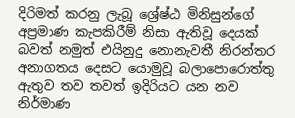දිරිමත් කරනු ලැබූ ශ්‍රේෂ්ඨ මිනිසුන්ගේ අප්‍රමාණ කැපකිරීම් නිසා ඇතිවූ දෙයක් බවත් නමුත් එයිනුදු නොනැවතී නිරන්තර අනාගතය දෙසට යොමුවූ බලාපොරොත්තු ඇතුව තව තවත් ඉදිරියට යන නව නිර්මාණ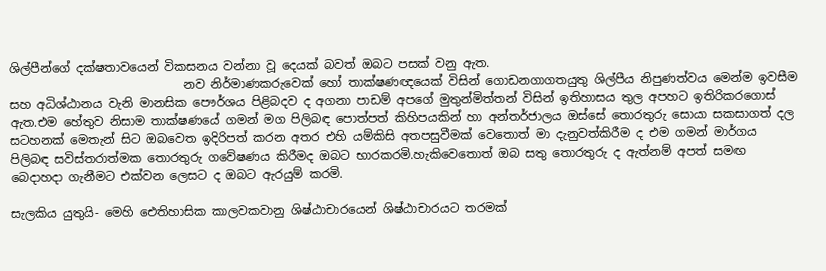ශිල්පීන්ගේ දක්ෂතාවයෙන් විකසනය වන්නා වූ දෙයක් බවත් ඔබට පසක් වනු ඇත.
                             නව නිර්මාණකරුවෙක් හෝ තාක්ෂණඥයෙක් විසින් ගොඩනගාගතයුතු ශිල්පීය නිපුණත්වය මෙන්ම ඉවසීම සහ අධිශ්ඨානය වැනි මානසික පෞර්ශය පිළිබදව ද අගනා පාඩම් අපගේ මුතුන්මිත්තන් විසින් ඉතිහාසය තුල අපහට ඉතිරිකරගොස් ඇත.එම හේතුව නිසාම තාක්ෂණයේ ගමන් මග පිලිබඳ පොත්පත් කිහිපයකින් හා අන්තර්ජාලය ඔස්සේ තොරතුරු සොයා සකසාගත් දල සටහනක් මෙතැන් සිට ඔබවෙත ඉදිරිපත් කරන අතර එහි යම්කිසි අතපසුවීමක් වෙතොත් මා දැනුවත්කිරීම ද එම ගමන් මාර්ගය පිලිබඳ සවිස්තරාත්මක තොරතුරු ගවේෂණය කිරීමද ඔබට භාරකරමි.හැකිවෙතොත් ඔබ සතු තොරතුරු ද ඇත්නම් අපත් සමඟ බෙදාහදා ගැනීමට එක්වන ලෙසට ද ඔබට ඇරයුම් කරමි.

සැලකිය යුතුයි- මෙහි ඓතිහාසික කාලවකවානු ශිෂ්ඨාචාරයෙන් ශිෂ්ඨාචාරයට තරමක්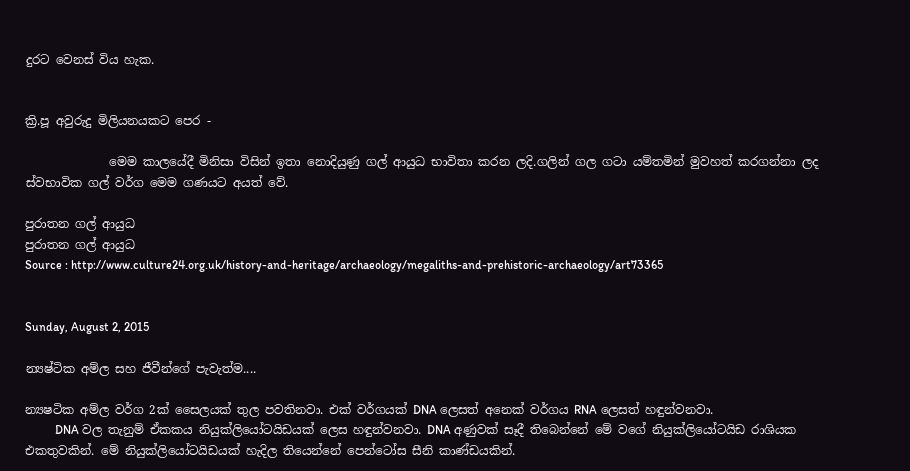දුරට වෙනස් විය හැක.


ක්‍රි.පූ අවුරුදු මිලියනයකට පෙර -

              මෙම කාලයේදී මිනිසා විසින් ඉතා නොදියුණු ගල් ආයුධ භාවිතා කරන ලදි.ගලින් ගල ගටා යම්තමින් මුවහත් කරගන්නා ලද ස්වභාවික ගල් වර්ග මෙම ගණයට අයත් වේ.

පුරාතන ගල් ආයුධ
පුරාතන ගල් ආයුධ
Source : http://www.culture24.org.uk/history-and-heritage/archaeology/megaliths-and-prehistoric-archaeology/art73365


Sunday, August 2, 2015

න්‍යෂ්ටික අම්ල සහ ජීවීන්ගේ පැවැත්ම....

න්‍යෂටික අම්ල වර්ග 2ක් සෛලයක් තුල පවතිනවා. එක් වර්ගයක් ‍DNA ලෙසත් අනෙක් වර්ගය RNA ලෙසත් හඳුන්ව‍නවා.
          DNA වල තැනුම් ඒකකය නියුක්ලියෝටයිඩයක් ලෙස හඳුන්වනවා. DNA අණුවක් සෑදී තිබෙන්නේ මේ වගේ නියුක්ලියෝටයිඩ රාශියක එකතුවකින්. මේ නියුක්ලියෝටයිඩයක් හැදිල තියෙන්නේ පෙන්ටෝස සීනි කාණ්ඩයකින්.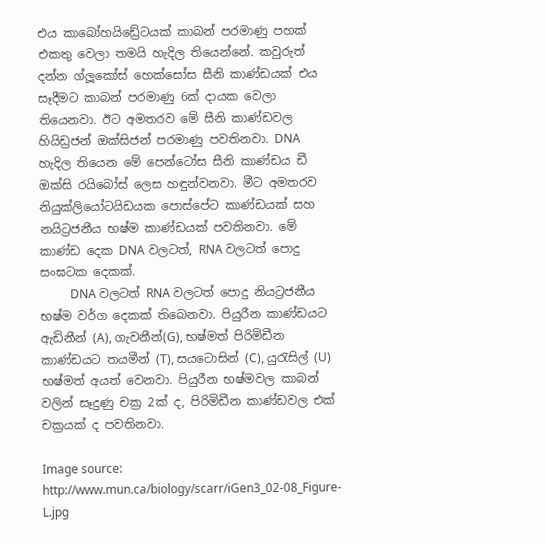එය කාබෝහයි‍ඩ්‍රේටයක් කාබන් පරමාණු පහක් එකතු වෙලා තමයි හැදිල තියෙන්නේ. කවුරුත් දන්‍න ග්ලූකෝස් හෙක්සෝස සීනි කාණ්ඩයක් එය සෑදීමට කාබන් පරමාණු 6ක් දායක වෙලා තියෙනවා. ඊට අමතරව මේ සීනි කාණ්ඩවල හියිඩ්‍රජන් ඔක්සිජන් පරමාණු පවතිනවා. DNA හැදිල තියෙන මේ පෙන්ටෝස සීනි කාණ්ඩය ඩී ඔක්සි රයිබෝස් ලෙස හඳුන්වනවා. මීට අමතරව නියුක්ලියෝටයිඩයක පොස්පේට කාණ්ඩයක් සහ නයිට්‍රජනීය භෂ්ම කාණ්ඩයක් පවතිනවා. මේ කාණ්ඩ දෙක DNA වලටත්, RNA වලටත් පොදු සංඝටක දෙකක්.
          DNA වලටත් RNA වලටත් පොදු නියට්‍රජනීය භෂ්ම වර්ග දෙකක් ත‍ිබෙනවා. පියුරීන කාණ්ඩයට ඇඩිනීන් (A), ගැවනීන්(G), භෂ්මත් පිරිමිඩීන කාණ්ඩයට තයමීන් (T), සයටොසින් (C), යුරැසිල් (U) භෂ්මත් අයත් වෙනවා. පියුරීන භෂ්මවල කාබන් වලින් සෑදුණු චක්‍ර 2ක් ද, පිරිමිඩීන කාණ්ඩවල එක් චක්‍රයක් ද පවතිනවා.

Image source: http://www.mun.ca/biology/scarr/iGen3_02-08_Figure-L.jpg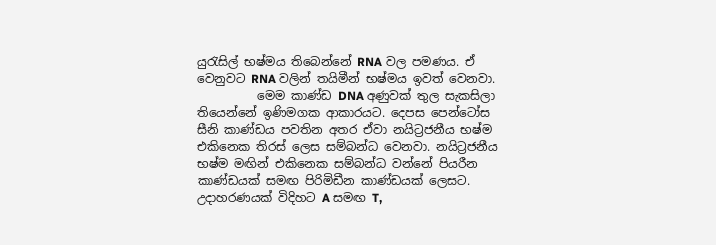යුරැසිල් භෂ්මය තිබෙන්නේ RNA වල පමණය. ඒ වෙනුවට RNA වලින් තයිමීන් භෂ්මය ඉවත් වෙනවා.
          මෙම කාණ්ඩ DNA අණුවක් තුල සැකසිලා තියෙන්නේ ඉණිමගක ආකාරයට. දෙපස පෙන්ටෝස සීනි කාණ්ඩය පවතින අතර ඒවා නයිට්‍රජනීය භෂ්ම එකිනෙක තිරස් ලෙස සම්බන්ධ වෙනවා. නයිට්‍රජනීය භෂ්ම මඟින් එකිනෙක සම්බන්ධ වන්නේ පියරීන කාණ්ඩයක් සමඟ පිරිමිඩීන කාණ්ඩයක් ලෙසට. උදාහරණයක් විදිහට A සමඟ T,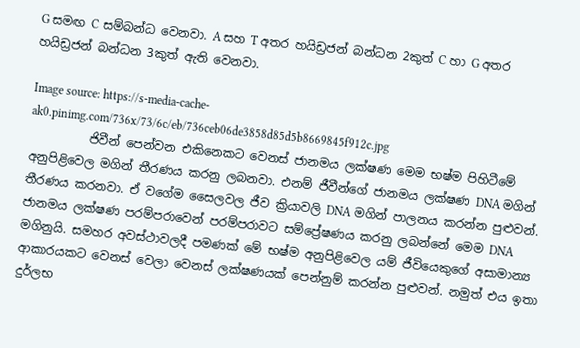G සමඟ C සම්බන්ධ වෙනවා. A සහ T අතර හයිඩ්‍රජන් බන්ධන 2කුත් C හා G අතර හයිඩ්‍රජන් බන්ධන 3කුත් ඇති වෙනවා.

Image source: https://s-media-cache-ak0.pinimg.com/736x/73/6c/eb/736ceb06de3858d85d5b8669845f912c.jpg
          ජිවීන් පෙන්වන එකිනෙකට වෙනස් ජානමය ලක්ෂණ මෙම භෂ්ම පිහිටීමේ අනු‍පිළිවෙල මගින් තීරණය කරනු ලබනවා. එනම් ජීවීන්ගේ ජානමය ලක්ෂණ DNA මගින් තීරණය කරනවා. ඒ වගේම සෛලවල ජීව ක්‍රියාවලි DNA මගින් පාලනය කරන්න පුළුවන්. ජානමය ලක්ෂණ පරම්පරාවෙන් පරම්පරාවට සම්ප්‍රේෂණය කරනු ලබන්නේ මෙම DNA මගිනුයි. සමහර අවස්ථාවලදී පමණක් මේ භෂ්ම අනුපිළිවෙල යම් ජී‍වියෙකුගේ අසාමාන්‍ය ආකාරයකට වෙනස් වෙලා වෙනස් ලක්ෂණයක් පෙන්නුම් කරන්න පුළුවන්. නමුත් එය ඉතා දුර්ලභ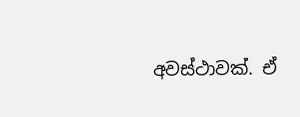අවස්ථාවක්. ඒ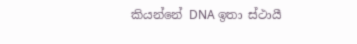කියන්නේ DNA ඉතා ස්ථායී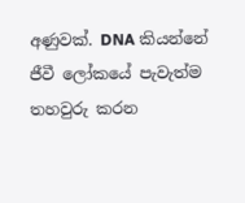අණුවක්. DNA කියන්නේ ජීවී ලෝකයේ පැවැත්ම තහවුරු කරන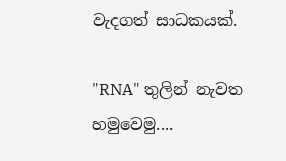වැදගත් සාධකයක්.

"RNA" තුලින් නැවත හමුවෙමු....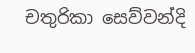චතුරිකා සෙව්වන්දි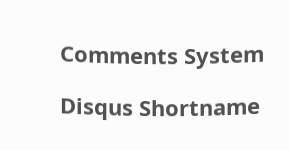Comments System

Disqus Shortname